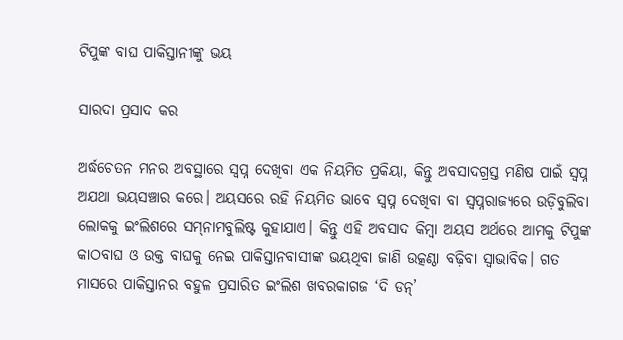ଟିପୁଙ୍କ ବାଘ ପାକିସ୍ତାନୀଙ୍କୁ ଭୟ

ସାରଦା ପ୍ରସାଦ କର

ଅର୍ଦ୍ଧଚେତନ ମନର ଅବସ୍ଥାରେ ସ୍ବପ୍ନ ଦେଖିବା ଏକ ନିୟମିତ ପ୍ରକିୟା, କିନ୍ତୁ ଅବସାଦଗ୍ରସ୍ତ ମଣିଷ ପାଇଁ ସ୍ବପ୍ନ ଅଯଥା ଭୟସଞ୍ଚାର କରେ। ଅୟସରେ ରହି ନିୟମିତ ଭାବେ ସ୍ବପ୍ନ ଦେଖିବା ବା ସ୍ବପ୍ନରାଜ୍ୟରେ ଉଡ଼ିବୁଲିବା ଲୋକକୁ ଇଂଲିଶରେ ସମ୍‌ନାମବୁଲିଷ୍ଟ କୁହାଯାଏ। କିନ୍ତୁ ଏହି ଅବସାଦ କିମ୍ବା ଅୟସ ଅର୍ଥରେ ଆମକୁ ଟିପୁଙ୍କ କାଠବାଘ ଓ ଉକ୍ତ ବାଘକୁ ନେଇ ପାକିସ୍ତାନବାସୀଙ୍କ ଭୟଥିବା ଜାଣି ଉତ୍କଣ୍ଠା ବଢ଼ିବା ସ୍ବାଭାବିକ। ଗତ ମାସରେ ପାକିସ୍ତାନର ବହୁଳ ପ୍ରସାରିତ ଇଂଲିଶ ଖବରକାଗଜ ‘ଦି ଡନ୍‌’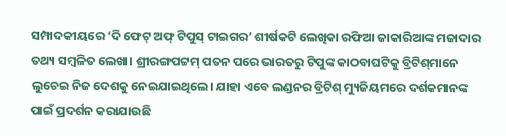ସମ୍ପାଦକୀୟରେ ‘ଦି ଫେଟ୍‌ ଅଫ୍‌ ଟିପୁସ୍‌ ଟାଇଗର’ ଶୀର୍ଷକଟି ଲେଖିକା ରଫିଆ ଜାକାରିଆଙ୍କ ମଜାଦାର ତଥ୍ୟ ସମ୍ବଳିତ ଲେଖା। ଶ୍ରୀରଙ୍ଗପଟ୍ଟମ୍‌ ପତନ ପରେ ଭାରତରୁ ଟିପୁଙ୍କ କାଠବାଘଟିକୁ ବ୍ରିଟିଶ୍‌ମାନେ ଲୁଚେଇ ନିଜ ଦେଶକୁ ନେଇଯାଇଥିଲେ। ଯାହା ଏବେ ଲଣ୍ଡନର ବ୍ରିଟିଶ୍‌ ମ୍ୟୁଜିୟମରେ ଦର୍ଶକମାନଙ୍କ ପାଇଁ ପ୍ରଦର୍ଶନ କରାଯାଉଛି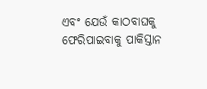ଏବଂ ଯେଉଁ କାଠବାଘକୁ ଫେରିପାଇବାକୁ ପାକିସ୍ତାନ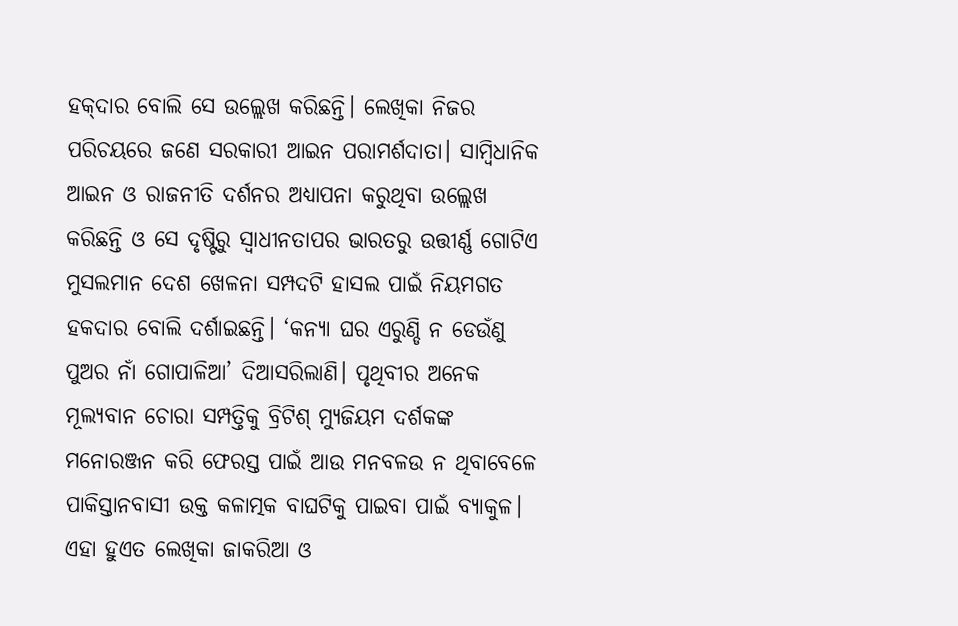ହକ୍‌ଦାର ବୋଲି ସେ ଉଲ୍ଲେଖ କରିଛନ୍ତି। ଲେଖିକା ନିଜର ପରିଚୟରେ ଜଣେ ସରକାରୀ ଆଇନ ପରାମର୍ଶଦାତା। ସାମ୍ବିଧାନିକ ଆଇନ ଓ ରାଜନୀତି ଦର୍ଶନର ଅଧ୍ୟାପନା କରୁଥିବା ଉଲ୍ଲେଖ କରିଛନ୍ତି ଓ ସେ ଦୃଷ୍ଟିରୁ ସ୍ବାଧୀନତାପର ଭାରତରୁ ଉତ୍ତୀର୍ଣ୍ଣ ଗୋଟିଏ ମୁସଲମାନ ଦେଶ ଖେଳନା ସମ୍ପଦଟି ହାସଲ ପାଇଁ ନିୟମଗତ ହକଦାର ବୋଲି ଦର୍ଶାଇଛନ୍ତି। ‘କନ୍ୟା ଘର ଏରୁଣ୍ଡି ନ ଡେଉଁଣୁ ପୁଅର ନାଁ ଗୋପାଳିଆ’ ଦିଆସରିଲାଣି। ପୃଥିବୀର ଅନେକ ମୂଲ୍ୟବାନ ଚୋରା ସମ୍ପତ୍ତିକୁ ବ୍ରିଟିଶ୍‌ ମ୍ୟୁଜିୟମ ଦର୍ଶକଙ୍କ ମନୋରଞ୍ଜନ କରି ଫେରସ୍ତ ପାଇଁ ଆଉ ମନବଳଉ ନ ଥିବାବେଳେ ପାକିସ୍ତାନବାସୀ ଉକ୍ତ କଳାତ୍ମକ ବାଘଟିକୁ ପାଇବା ପାଇଁ ବ୍ୟାକୁଳ। ଏହା ହୁଏତ ଲେଖିକା ଜାକରିଆ ଓ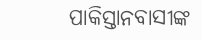ପାକିସ୍ତାନବାସୀଙ୍କ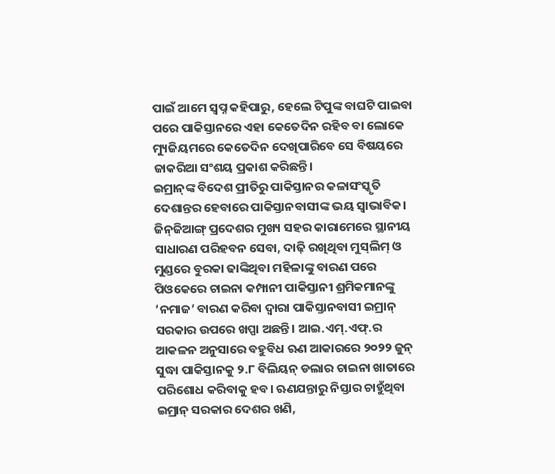ପାଇଁ ଆମେ ସ୍ବପ୍ନ କହିପାରୁ, ହେଲେ ଟିପୁଙ୍କ ବାଘଟି ପାଇବା ପରେ ପାକିସ୍ତାନରେ ଏହା କେତେଦିନ ରହିବ ବା ଲୋକେ ମ୍ୟୁଜିୟମରେ କେତେଦିନ ଦେଖିପାରିବେ ସେ ବିଷୟରେ ଜାକରିଆ ସଂଶୟ ପ୍ରକାଶ କରିଛନ୍ତି।
ଇମ୍ରାନ୍‌ଙ୍କ ବିଦେଶ ପ୍ରୀତିରୁ ପାକିସ୍ତାନର କଳାସଂସ୍କୃତି ଦେଶାନ୍ତର ହେବାରେ ପାକିସ୍ତାନବାସୀଙ୍କ ଭୟ ସ୍ବାଭାବିକ। ଜିନ୍‌ଜିଆଙ୍ଗ୍‌ ପ୍ରଦେଶର ମୁଖ୍ୟ ସହର କାରାମେରେ ସ୍ଥାନୀୟ ସାଧାରଣ ପରିହବନ ସେବା, ଦାଢ଼ି ରଖିଥିବା ମୁସ୍‌ଲିମ୍‌ ଓ ମୁଣ୍ଡରେ ବୁରକା ଢାଙ୍କିଥିବା ମହିଳାଙ୍କୁ ବାରଣ ପରେ ପିଓକେରେ ଚାଇନା କମ୍ପାନୀ ପାକିସ୍ତାନୀ ଶ୍ରମିକମାନଙ୍କୁ ‘ନମାଜ’ ବାରଣ କରିବା ଦ୍ୱାରା ପାକିସ୍ତାନବାସୀ ଇମ୍ରାନ୍‌ ସରକାର ଉପରେ ଖପ୍ପା ଅଛନ୍ତି। ଆଇ.ଏମ୍‌.ଏଫ୍‌.ର ଆକଳନ ଅନୁସାରେ ବହୁବିଧ ଋଣ ଆକାରରେ ୨୦୨୨ ଜୁନ୍‌ ସୁଦ୍ଧା ପାକିସ୍ତାନକୁ ୨.୮ ବିଲିୟନ୍‌ ଡଲାର ଚାଇନା ଖାତାରେ ପରିଶୋଧ କରିବାକୁ ହବ। ଋଣଯନ୍ତାରୁ ନିସ୍ତାର ଚାହୁଁଥିବା ଇମ୍ରାନ୍‌ ସରକାର ଦେଶର ଖଣି,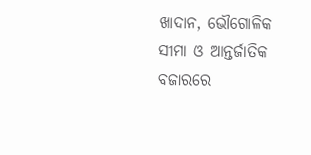ଖାଦାନ, ଭୌଗୋଳିକ ସୀମା ଓ ଆନ୍ତର୍ଜାତିକ ବଜାରରେ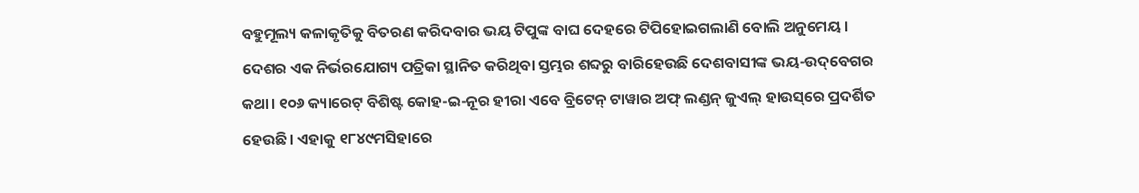ବହୁମୂଲ୍ୟ କଳାକୃତିକୁ ବିତରଣ କରିଦବାର ଭୟ ଟିପୁଙ୍କ ବାଘ ଦେହରେ ଟିପିହୋଇଗଲାଣି ବୋଲି ଅନୁମେୟ। ଦେଶର ଏକ ନିର୍ଭରଯୋଗ୍ୟ ପତ୍ରିକା ସ୍ଥାନିତ କରିଥିବା ସ୍ତମ୍ଭର ଶବ୍ଦରୁ ବାରିହେଉଛି ଦେଶବାସୀଙ୍କ ଭୟ-ଉଦ୍‌ବେଗର କଥା। ୧୦୬ କ୍ୟାରେଟ୍‌ ବିଶିଷ୍ଟ କୋହ-ଇ-ନୂର ହୀରା ଏବେ ବ୍ରିଟେନ୍‌ ଟାୱାର ଅଫ୍‌ ଲଣ୍ଡନ୍‌ ଜୁଏଲ୍‌ ହାଉସ୍‌ରେ ପ୍ରଦର୍ଶିତ ହେଉଛି। ଏହାକୁ ୧୮୪୯ମସିହାରେ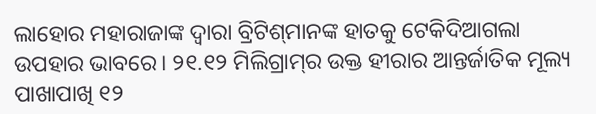ଲାହୋର ମହାରାଜାଙ୍କ ଦ୍ୱାରା ବ୍ରିଟିଶ୍‌ମାନଙ୍କ ହାତକୁ ଟେକିଦିଆଗଲା ଉପହାର ଭାବରେ। ୨୧.୧୨ ମିଲିଗ୍ରାମ୍‌ର ଉକ୍ତ ହୀରାର ଆନ୍ତର୍ଜାତିକ ମୂଲ୍ୟ ପାଖାପାଖି ୧୨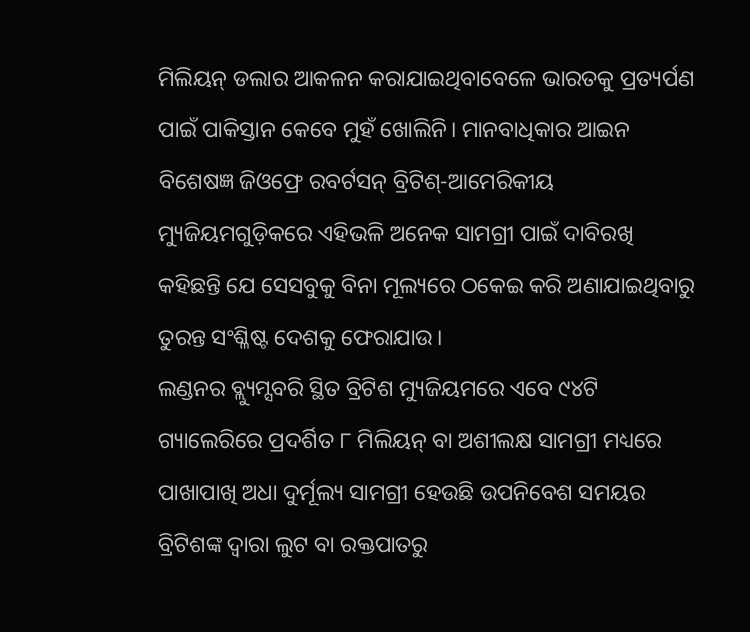ମିଲିୟନ୍‌ ଡଲାର ଆକଳନ କରାଯାଇଥିବାବେଳେ ଭାରତକୁ ପ୍ରତ୍ୟର୍ପଣ ପାଇଁ ପାକିସ୍ତାନ କେବେ ମୁହଁ ଖୋଲିନି। ମାନବାଧିକାର ଆଇନ ବିଶେଷଜ୍ଞ ଜିଓଫ୍ରେ ରବର୍ଟସନ୍‌ ବ୍ରିଟିଶ୍‌-ଆମେରିକୀୟ ମ୍ୟୁଜିୟମଗୁଡ଼ିକରେ ଏହିଭଳି ଅନେକ ସାମଗ୍ରୀ ପାଇଁ ଦାବିରଖି କହିଛନ୍ତି ଯେ ସେସବୁକୁ ବିନା ମୂଲ୍ୟରେ ଠକେଇ କରି ଅଣାଯାଇଥିବାରୁ ତୁରନ୍ତ ସଂଶ୍ଳିଷ୍ଟ ଦେଶକୁ ଫେରାଯାଉ।
ଲଣ୍ଡନର ବ୍ଲ୍ୟୁମ୍ସବରି ସ୍ଥିତ ବ୍ରିଟିଶ ମ୍ୟୁଜିୟମରେ ଏବେ ୯୪ଟି ଗ୍ୟାଲେରିରେ ପ୍ରଦର୍ଶିତ ୮ ମିଲିୟନ୍‌ ବା ଅଶୀଲକ୍ଷ ସାମଗ୍ରୀ ମଧ୍ୟରେ ପାଖାପାଖି ଅଧା ଦୁର୍ମୂଲ୍ୟ ସାମଗ୍ରୀ ହେଉଛି ଉପନିବେଶ ସମୟର ବ୍ରିଟିଶଙ୍କ ଦ୍ୱାରା ଲୁଟ ବା ରକ୍ତପାତରୁ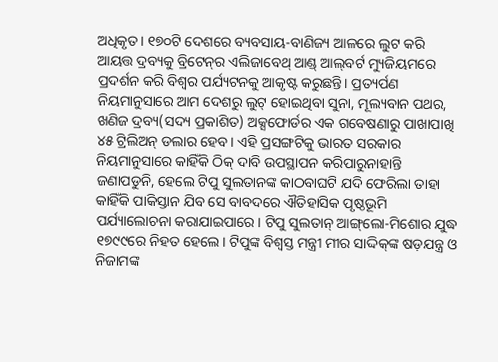ଅଧିକୃତ। ୧୭୦ଟି ଦେଶରେ ବ୍ୟବସାୟ-ବାଣିଜ୍ୟ ଆଳରେ ଲୁଟ କରି ଆୟତ୍ତ ଦ୍ରବ୍ୟକୁ ବ୍ରିଟେନ୍‌ର ଏଲିଜାବେଥ୍‌ ଆଣ୍ଡ୍‌ ଆଲ୍‌ବର୍ଟ ମ୍ୟୁଜିୟମରେ ପ୍ରଦର୍ଶନ କରି ବିଶ୍ୱର ପର୍ଯ୍ୟଟନକୁ ଆକୃଷ୍ଟ କରୁଛନ୍ତି। ପ୍ରତ୍ୟର୍ପଣ ନିୟମାନୁସାରେ ଆମ ଦେଶରୁ ଲୁଟ୍‌ ହୋଇଥିବା ସୁନା, ମୂଲ୍ୟବାନ ପଥର, ଖଣିଜ ଦ୍ରବ୍ୟ(ସଦ୍ୟ ପ୍ରକାଶିତ) ଅକ୍ସଫୋର୍ଡର ଏକ ଗବେଷଣାରୁ ପାଖାପାଖି ୪୫ ଟ୍ରିଲିଅନ୍‌ ଡଲାର ହେବ। ଏହି ପ୍ରସଙ୍ଗଟିକୁ ଭାରତ ସରକାର ନିୟମାନୁସାରେ କାହିଁକି ଠିକ୍‌ ଦାବି ଉପସ୍ଥାପନ କରିପାରୁନାହାନ୍ତି ଜଣାପଡୁନି, ହେଲେ ଟିପୁ ସୁଲତାନଙ୍କ କାଠବାଘଟି ଯଦି ଫେରିଲା ତାହା କାହିଁକି ପାକିସ୍ତାନ ଯିବ ସେ ବାବଦରେ ଐତିହାସିକ ପୃଷ୍ଠଭୂମି ପର୍ଯ୍ୟାଲୋଚନା କରାଯାଇପାରେ। ଟିପୁ ସୁଲତାନ୍‌ ଆଙ୍ଗ୍‌ଲୋ-ମିଶୋର ଯୁଦ୍ଧ ୧୭୯୯ରେ ନିହତ ହେଲେ। ଟିପୁଙ୍କ ବିଶ୍ୱସ୍ତ ମନ୍ତ୍ରୀ ମୀର ସାଦ୍ଦିକ୍‌ଙ୍କ ଷଡ଼ଯନ୍ତ୍ର ଓ ନିଜାମଙ୍କ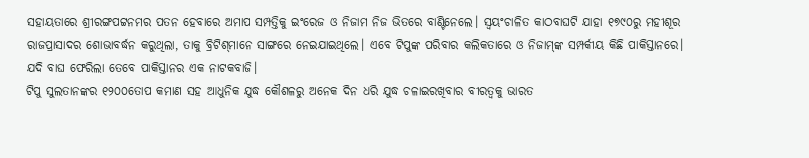ସହାୟତାରେ ଶ୍ରୀରଙ୍ଗପଟ୍ଟନମର ପତନ ହେବାରେ ଅମାପ ସମ୍ପତ୍ତିକୁ ଇଂରେଜ ଓ ନିଜାମ ନିଜ ଭିତରେ ବାଣ୍ଟିନେଲେ। ସ୍ବୟଂଚାଳିତ କାଠବାଘଟି ଯାହା ୧୭୯୦ରୁ ମହୀଶୂର ରାଜପ୍ରାସାଦର ଶୋଭାବର୍ଦ୍ଧନ କରୁଥିଲା, ତାକୁ ବ୍ରିଟିଶ୍‌ମାନେ ସାଙ୍ଗରେ ନେଇଯାଇଥିଲେ। ଏବେ ଟିପୁଙ୍କ ପରିବାର କଲିକତାରେ ଓ ନିଜାମ୍‌ଙ୍କ ସମ୍ପର୍କୀୟ କିଛି ପାକିସ୍ତାନରେ। ଯଦି ବାଘ ଫେରିଲା ତେବେ ପାକିସ୍ତାନର ଏକ ନାଟକବାଜି।
ଟିପୁ ସୁଲତାନଙ୍କର ୧୨୦୦ତୋପ କମାଣ ସହ ଆଧୁନିକ ଯୁଦ୍ଧ କୌଶଳରୁ ଅନେକ ଦିନ ଧରି ଯୁଦ୍ଧ ଚଳାଇରଖିବାର ବୀରତ୍ୱକୁ ଭାରତ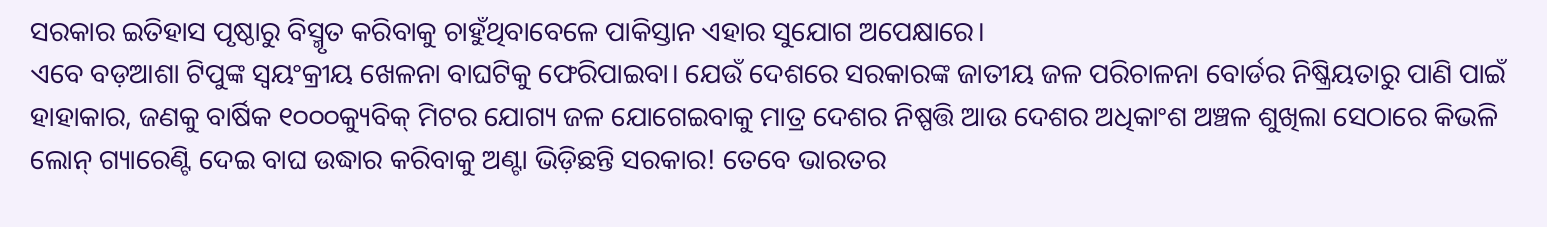ସରକାର ଇତିହାସ ପୃଷ୍ଠାରୁ ବିସ୍ମୃତ କରିବାକୁ ଚାହୁଁଥିବାବେଳେ ପାକିସ୍ତାନ ଏହାର ସୁଯୋଗ ଅପେକ୍ଷାରେ।
ଏବେ ବଡ଼ଆଶା ଟିପୁଙ୍କ ସ୍ବୟଂକ୍ରୀୟ ଖେଳନା ବାଘଟିକୁ ଫେରିପାଇବା। ଯେଉଁ ଦେଶରେ ସରକାରଙ୍କ ଜାତୀୟ ଜଳ ପରିଚାଳନା ବୋର୍ଡର ନିଷ୍କ୍ରିୟତାରୁ ପାଣି ପାଇଁ ହାହାକାର, ଜଣକୁ ବାର୍ଷିକ ୧୦୦୦କ୍ୟୁବିକ୍‌ ମିଟର ଯୋଗ୍ୟ ଜଳ ଯୋଗେଇବାକୁ ମାତ୍ର ଦେଶର ନିଷ୍ପତ୍ତି ଆଉ ଦେଶର ଅଧିକାଂଶ ଅଞ୍ଚଳ ଶୁଖିଲା ସେଠାରେ କିଭଳି ଲୋନ୍‌ ଗ୍ୟାରେଣ୍ଟି ଦେଇ ବାଘ ଉଦ୍ଧାର କରିବାକୁ ଅଣ୍ଟା ଭିଡ଼ିଛନ୍ତି ସରକାର! ତେବେ ଭାରତର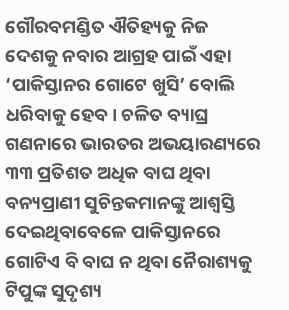ଗୌରବମଣ୍ଡିତ ଐତିହ୍ୟକୁ ନିଜ ଦେଶକୁ ନବାର ଆଗ୍ରହ ପାଇଁ ଏହା ‘ପାକିସ୍ତାନର ଗୋଟେ ଖୁସି’ ବୋଲି ଧରିବାକୁ ହେବ। ଚଳିତ ବ୍ୟାଘ୍ର ଗଣନାରେ ଭାରତର ଅଭୟାରଣ୍ୟରେ ୩୩ ପ୍ରତିଶତ ଅଧିକ ବାଘ ଥିବା ବନ୍ୟପ୍ରାଣୀ ସୁଚିନ୍ତକମାନଙ୍କୁ ଆଶ୍ୱସ୍ତି ଦେଇଥିବାବେଳେ ପାକିସ୍ତାନରେ ଗୋଟିଏ ବି ବାଘ ନ ଥିବା ନୈରାଶ୍ୟକୁ ଟିପୁଙ୍କ ସୁଦୃଶ୍ୟ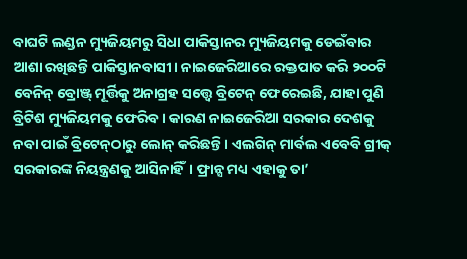ବାଘଟି ଲଣ୍ଡନ ମ୍ୟୁଜିୟମରୁ ସିଧା ପାକିସ୍ତାନର ମ୍ୟୁଜିୟମକୁ ଡେଇଁବାର ଆଶା ରଖିଛନ୍ତି ପାକିସ୍ତାନବାସୀ। ନାଇଜେରିଆରେ ରକ୍ତପାତ କରି ୨୦୦ଟି ବେନିନ୍‌ ବ୍ରୋଞ୍ଜ୍‌ ମୂର୍ତ୍ତିକୁ ଅନାଗ୍ରହ ସତ୍ତ୍ୱେ ବ୍ରିଟେନ୍‌ ଫେରେଇଛି, ଯାହା ପୁଣି ବ୍ରିଟିଶ ମ୍ୟୁଜିୟମକୁ ଫେରିବ। କାରଣ ନାଇଜେରିଆ ସରକାର ଦେଶକୁ ନବା ପାଇଁ ବ୍ରିଟେନ୍‌ଠାରୁ ଲୋନ୍‌ କରିଛନ୍ତି। ଏଲଗିନ୍‌ ମାର୍ବଲ ଏବେବି ଗ୍ରୀକ୍‌ ସରକାରଙ୍କ ନିୟନ୍ତ୍ରଣକୁ ଆସିନାହିଁ। ଫ୍ରାନ୍ସ ମଧ୍ୟ ଏହାକୁ ତା’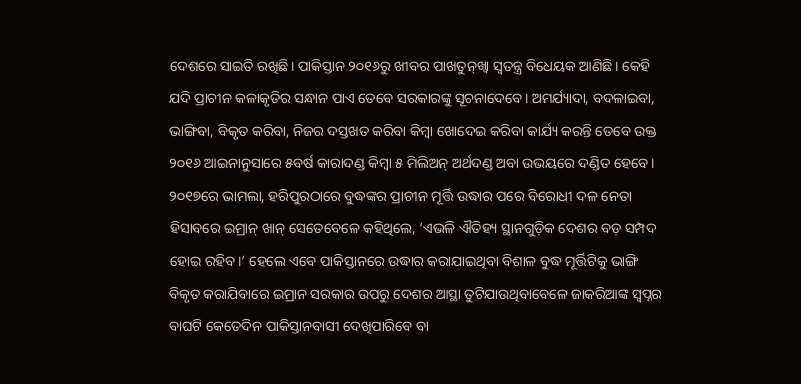ଦେଶରେ ସାଇତି ରଖିଛି। ପାକିସ୍ତାନ ୨୦୧୬ରୁ ଖୀବର ପାଖତୁନ୍‌ଖ୍ବା ସ୍ବତନ୍ତ୍ର ବିଧେୟକ ଆଣିଛି। କେହି ଯଦି ପ୍ରାଚୀନ କଳାକୃତିର ସନ୍ଧାନ ପାଏ ତେବେ ସରକାରଙ୍କୁ ସୂଚନାଦେବେ। ଅମର୍ଯ୍ୟାଦା, ବଦଳାଇବା, ଭାଙ୍ଗିବା, ବିକୃତ କରିବା, ନିଜର ଦସ୍ତଖତ କରିବା କିମ୍ବା ଖୋଦେଇ କରିବା କାର୍ଯ୍ୟ କରନ୍ତି ତେବେ ଉକ୍ତ ୨୦୧୬ ଆଇନାନୁସାରେ ୫ବର୍ଷ କାରାଦଣ୍ଡ କିମ୍ବା ୫ ମିଲିଅନ୍‌ ଅର୍ଥଦଣ୍ଡ ଅବା ଉଭୟରେ ଦଣ୍ଡିତ ହେବେ। ୨୦୧୭ରେ ଭାମଲା, ହରିପୁରଠାରେ ବୁଦ୍ଧଙ୍କର ପ୍ରାଚୀନ ମୂର୍ତ୍ତି ଉଦ୍ଧାର ପରେ ବିରୋଧୀ ଦଳ ନେତା ହିସାବରେ ଇମ୍ରାନ୍‌ ଖାନ୍‌ ସେତେବେଳେ କହିଥିଲେ, ‘ଏଭଳି ଐତିହ୍ୟ ସ୍ଥାନଗୁଡ଼ିକ ଦେଶର ବଡ଼ ସମ୍ପଦ ହୋଇ ରହିବ।’ ହେଲେ ଏବେ ପାକିସ୍ତାନରେ ଉଦ୍ଧାର କରାଯାଇଥିବା ବିଶାଳ ବୁଦ୍ଧ ମୂର୍ତ୍ତିଟିକୁ ଭାଙ୍ଗି ବିକୃତ କରାଯିବାରେ ଇମ୍ରାନ ସରକାର ଉପରୁ ଦେଶର ଆସ୍ଥା ତୁଟିଯାଉଥିବାବେଳେ ଜାକରିଆଙ୍କ ସ୍ବପ୍ନର ବାଘଟି କେତେଦିନ ପାକିସ୍ତାନବାସୀ ଦେଖିପାରିବେ ବା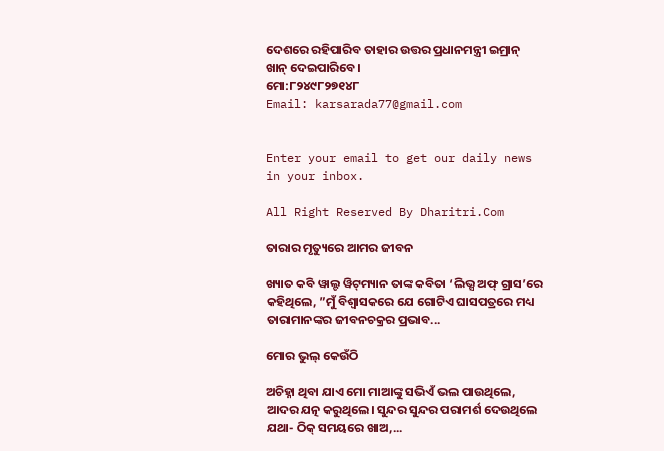ଦେଶରେ ରହିପାରିବ ତାହାର ଉତ୍ତର ପ୍ରଧାନମନ୍ତ୍ରୀ ଇମ୍ରାନ୍‌ ଖାନ୍‌ ଦେଇପାରିବେ।
ମୋ:୮୨୪୯୮୨୭୧୪୮
Email: karsarada77@gmail.com


Enter your email to get our daily news in your inbox.

All Right Reserved By Dharitri.Com

ତାରାର ମୃତ୍ୟୁରେ ଆମର ଜୀବନ

ଖ୍ୟାତ କବି ୱାଲ୍ଟ ୱିଟ୍‌ମ୍ୟାନ ତାଙ୍କ କବିତା ‘ଲିଭ୍ସ ଅଫ୍‌ ଗ୍ରାସ’ରେ କହିଥିଲେ, ”ମୁଁ ବିଶ୍ୱାସକରେ ଯେ ଗୋଟିଏ ଘାସପତ୍ରରେ ମଧ୍ୟ ତାରାମାନଙ୍କର ଜୀବନଚକ୍ରର ପ୍ରଭାବ...

ମୋର ଭୁଲ୍‌ କେଉଁଠି

ଅଚିହ୍ନା ଥିବା ଯାଏ ମୋ ମାଆଙ୍କୁ ସଭିଏଁ ଭଲ ପାଉଥିଲେ, ଆଦର ଯତ୍ନ କରୁଥିଲେ। ସୁନ୍ଦର ସୁନ୍ଦର ପରାମର୍ଶ ଦେଉଥିଲେ ଯଥା- ଠିକ୍‌ ସମୟରେ ଖାଅ,...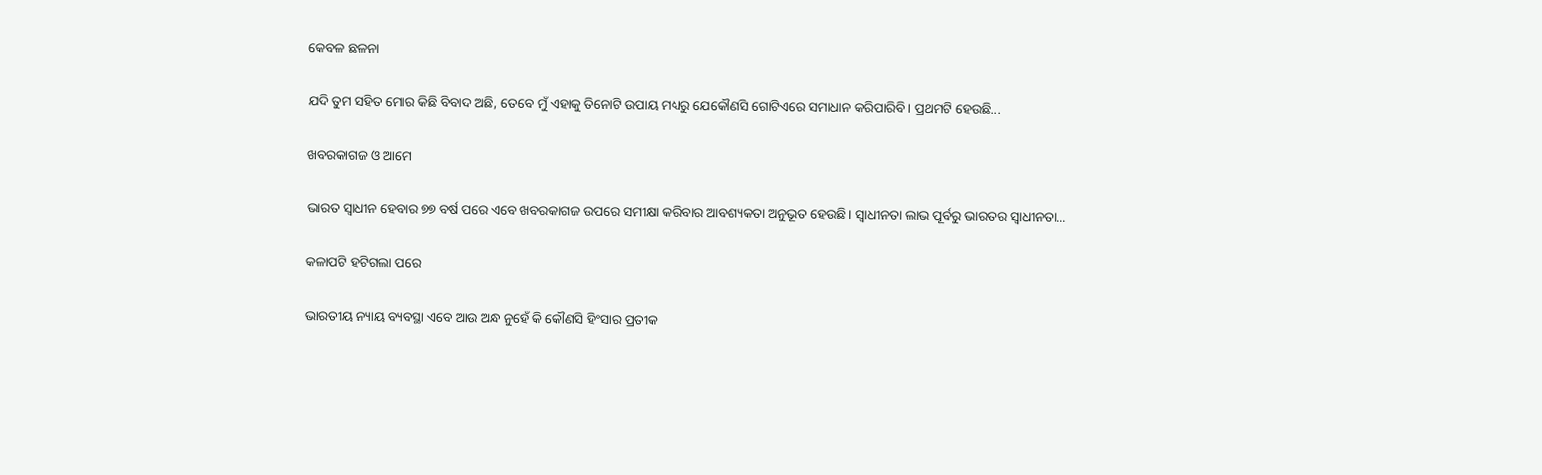କେବଳ ଛଳନା

ଯଦି ତୁମ ସହିତ ମୋର କିଛି ବିବାଦ ଅଛି, ତେବେ ମୁଁ ଏହାକୁ ତିନୋଟି ଉପାୟ ମଧ୍ୟରୁ ଯେକୌଣସି ଗୋଟିଏରେ ସମାଧାନ କରିପାରିବି। ପ୍ରଥମଟି ହେଉଛି...

ଖବରକାଗଜ ଓ ଆମେ

ଭାରତ ସ୍ବାଧୀନ ହେବାର ୭୭ ବର୍ଷ ପରେ ଏବେ ଖବରକାଗଜ ଉପରେ ସମୀକ୍ଷା କରିବାର ଆବଶ୍ୟକତା ଅନୁଭୂତ ହେଉଛି। ସ୍ବାଧୀନତା ଲାଭ ପୂର୍ବରୁ ଭାରତର ସ୍ବାଧୀନତା...

କଳାପଟି ହଟିଗଲା ପରେ

ଭାରତୀୟ ନ୍ୟାୟ ବ୍ୟବସ୍ଥା ଏବେ ଆଉ ଅନ୍ଧ ନୁହେଁ କି କୌଣସି ହିଂସାର ପ୍ରତୀକ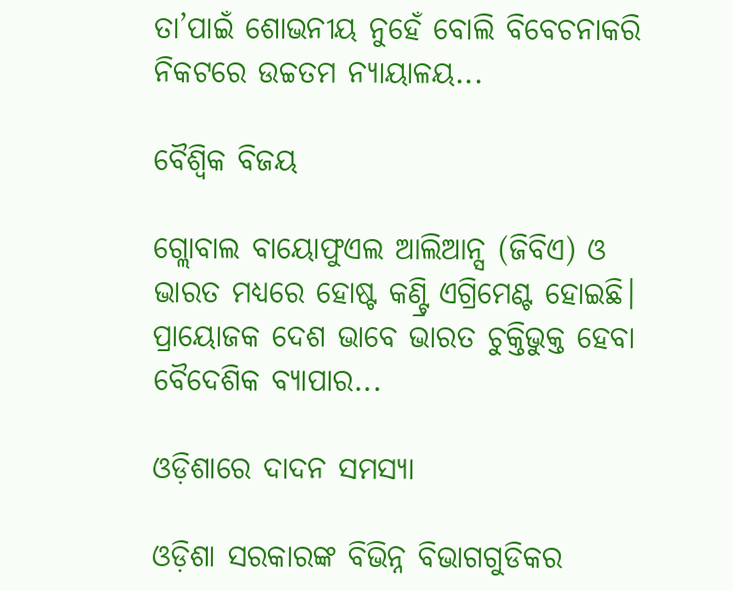ତା’ପାଇଁ ଶୋଭନୀୟ ନୁହେଁ ବୋଲି ବିବେଚନାକରି ନିକଟରେ ଉଚ୍ଚତମ ନ୍ୟାୟାଳୟ...

ବୈଶ୍ୱିକ ବିଜୟ

ଗ୍ଲୋବାଲ ବାୟୋଫୁଏଲ ଆଲିଆନ୍ସ (ଜିବିଏ) ଓ ଭାରତ ମଧ୍ୟରେ ହୋଷ୍ଟ କଣ୍ଟ୍ରି ଏଗ୍ରିମେଣ୍ଟ ହୋଇଛି। ପ୍ରାୟୋଜକ ଦେଶ ଭାବେ ଭାରତ ଚୁକ୍ତିଭୁକ୍ତ ହେବା ବୈଦେଶିକ ବ୍ୟାପାର...

ଓଡ଼ିଶାରେ ଦାଦନ ସମସ୍ୟା

ଓଡ଼ିଶା ସରକାରଙ୍କ ବିଭିନ୍ନ ବିଭାଗଗୁଡିକର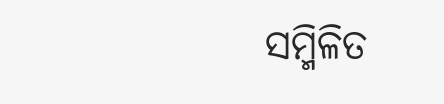ସମ୍ମିଳିତ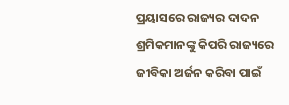ପ୍ରୟାସରେ ରାଜ୍ୟର ଦାଦନ ଶ୍ରମିକମାନଙ୍କୁ କିପରି ରାଜ୍ୟରେ ଜୀବିକା ଅର୍ଜନ କରିବା ପାଇଁ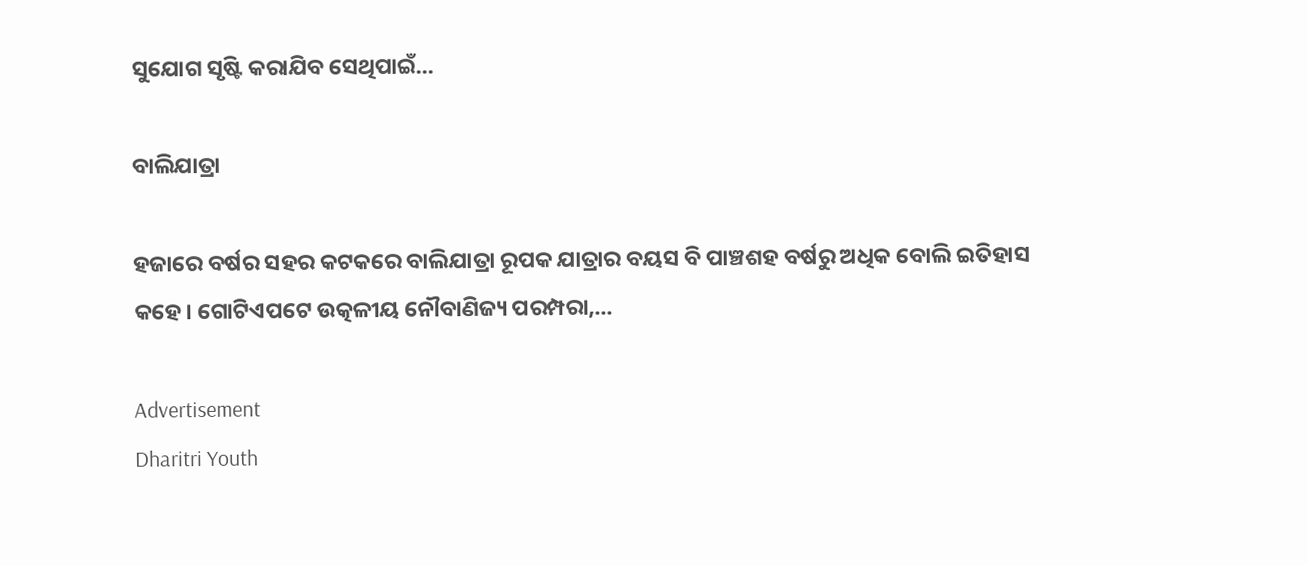ସୁଯୋଗ ସୃଷ୍ଟି କରାଯିବ ସେଥିପାଇଁ...

ବାଲିଯାତ୍ରା

ହଜାରେ ବର୍ଷର ସହର କଟକରେ ବାଲିଯାତ୍ରା ରୂପକ ଯାତ୍ରାର ବୟସ ବି ପାଞ୍ଚଶହ ବର୍ଷରୁ ଅଧିକ ବୋଲି ଇତିହାସ କହେ। ଗୋଟିଏପଟେ ଉତ୍କଳୀୟ ନୌବାଣିଜ୍ୟ ପରମ୍ପରା,...

Advertisement
Dharitri Youth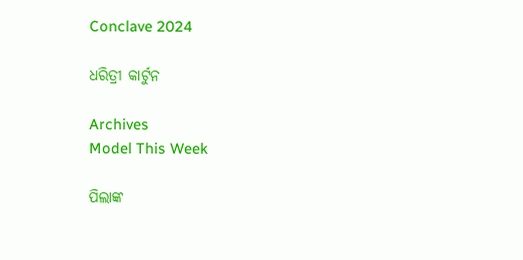Conclave 2024

ଧରିତ୍ରୀ କାର୍ଟୁନ

Archives
Model This Week

ପିଲାଙ୍କ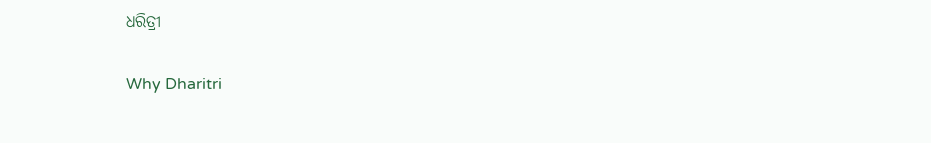ଧରିତ୍ରୀ

Why Dharitri